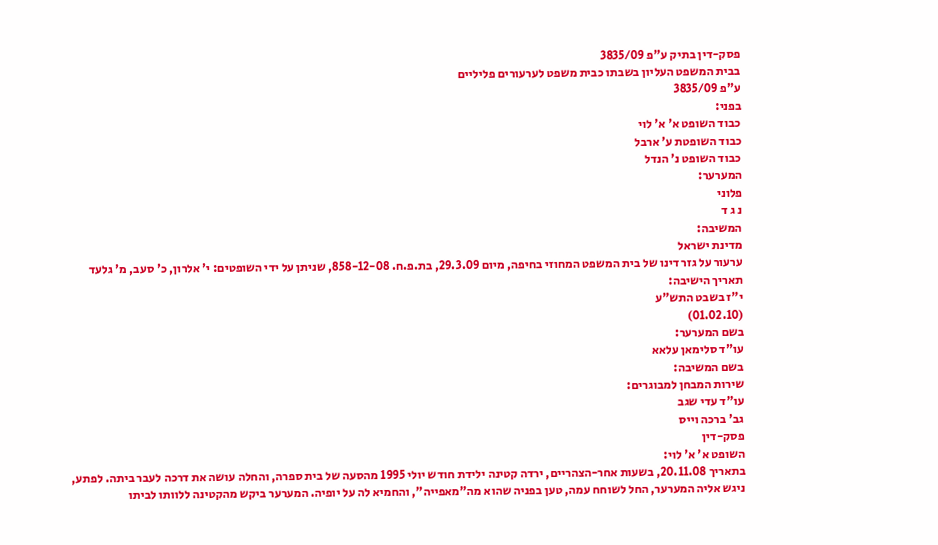פסק-דין בתיק ע"פ 3835/09
בבית המשפט העליון בשבתו כבית משפט לערעורים פליליים
ע"פ 3835/09
בפני:
כבוד השופט א' א' לוי
כבוד השופטת ע' ארבל
כבוד השופט נ' הנדל
המערער:
פלוני
נ ג ד
המשיבה:
מדינת ישראל
ערעור על גזר דינו של בית המשפט המחוזי בחיפה, מיום 29.3.09, בת.פ.ח. 858-12-08, שניתן על ידי השופטים: י' אלרון, כ' סעב, מ' גלעד
תאריך הישיבה:
י"ז בשבט התש"ע
(01.02.10)
בשם המערער:
עו"ד סלימאן עלאא
בשם המשיבה:
שירות המבחן למבוגרים:
עו"ד עדי שגב
גב' ברכה וייס
פסק-דין
השופט א' א' לוי:
בתאריך 20.11.08, בשעות אחר-הצהריים, ירדה קטינה ילידת חודש יולי 1995 מהסעה של בית ספרה, והחלה עושה את דרכה לעבר ביתה. לפתע, ניגש אליה המערער, החל לשוחח עמה, טען בפניה שהוא מה"מאפייה", והחמיא לה על יופיה. המערער ביקש מהקטינה ללוותו לביתו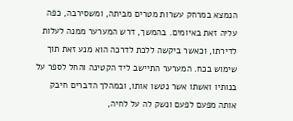הנמצא במרחק עשרות מטרים מביתה, ומשסירבה, כפה עליה זאת באיומים. בהמשך, דרש המערער ממנה לעלות לדירתו, וכאשר ביקשה ללכת לדרכה הוא מנע זאת תוך שימוש בכח. המערער התיישב ליד הקטינה והחל לספר על בנותיו ואשתו אשר נטשו אותו, ובמהלך הדברים חיבק אותה מפעם לפעם ונשק לה על לחיה,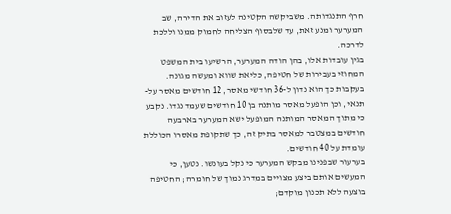חרף התנגדותה. משביקשה הקטינה לעזוב את הדירה, שב המערער ומנע זאת, עד שלבסוף הצליחה לחמוק ממנו וללכת לדרכה.
בגין עובדות אלו, בהן הודה המערער, הרשיעו בית המשפט המחוזי בעבירות של חטיפה, כליאת שווא ומעשה מגונה. בעקבות כך הוא נדון ל-36 חודשי מאסר, 12 חודשים מאסר על-תנאי, וכן הופעל מאסר מותנה בן 10 חודשים שעמד נגדו. נקבע כי מתוך המאסר המותנה המופעל ישא המערער בארבעה חודשים במצטבר למאסר בתיק זה, כך שתקופת מאסרו הכוללת עומדת על 40 חודשים.
בערעור שבפנינו מבקש המערער כי נקל בעונשו. נטען, כי המעשים אותם ביצע מצויים במדרג נמוך של חומרה; החטיפה בוצעה ללא תכנון מוקדם;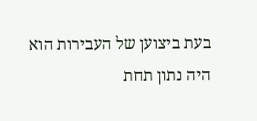בעת ביצוען של העבירות הוא היה נתון תחת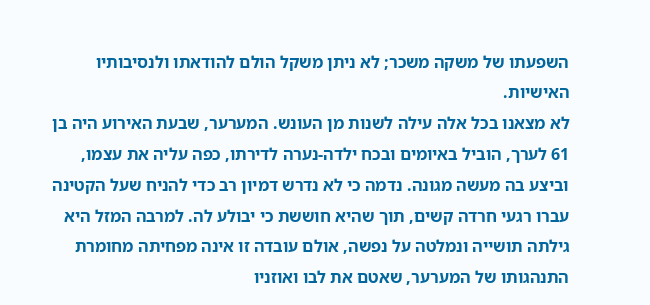השפעתו של משקה משכר; לא ניתן משקל הולם להודאתו ולנסיבותיו האישיות.
לא מצאנו בכל אלה עילה לשנות מן העונש. המערער, שבעת האירוע היה בן 61 לערך, הוביל באיומים ובכח ילדה-נערה לדירתו, כפה עליה את עצמו, וביצע בה מעשה מגונה. נדמה כי לא נדרש דמיון רב כדי להניח שעל הקטינה עברו רגעי חרדה קשים, תוך שהיא חוששת כי יבולע לה. למרבה המזל היא גילתה תושייה ונמלטה על נפשה, אולם עובדה זו אינה מפחיתה מחומרת התנהגותו של המערער, שאטם את לבו ואוזניו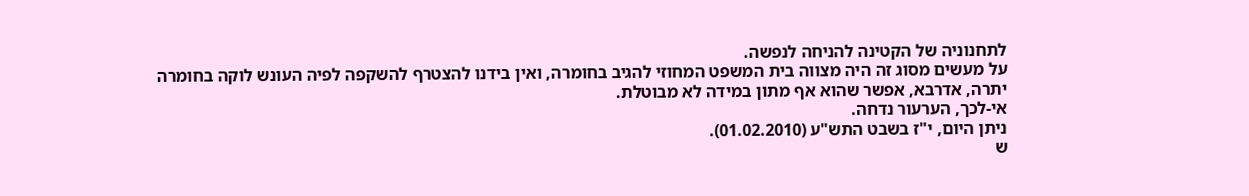לתחנוניה של הקטינה להניחה לנפשה.
על מעשים מסוג זה היה מצווה בית המשפט המחוזי להגיב בחומרה, ואין בידנו להצטרף להשקפה לפיה העונש לוקה בחומרה יתרה, אדרבא, אפשר שהוא אף מתון במידה לא מבוטלת.
אי-לכך, הערעור נדחה.
ניתן היום, י"ז בשבט התש"ע (01.02.2010).
ש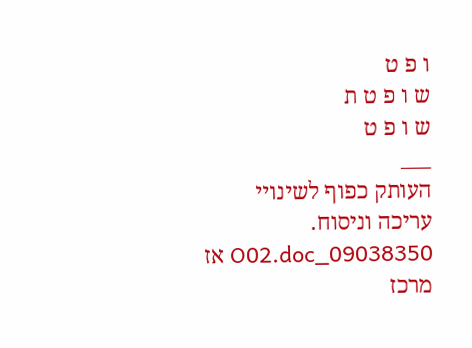ו פ ט
ש ו פ ט ת
ש ו פ ט
___
העותק כפוף לשינויי עריכה וניסוח. 09038350_O02.doc אז
מרכז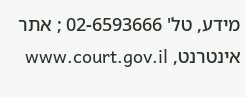מידע, טל' 02-6593666 ; אתר אינטרנט, www.court.gov.il